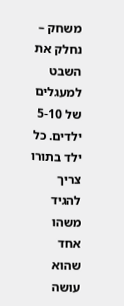משחק – נחלק את השבט למעגלים של 5-10 ילדים. כל ילד בתורו צריך להגיד משהו אחד שהוא עושה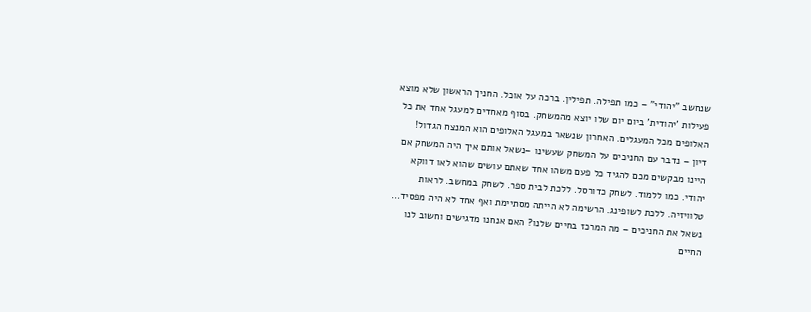שנחשב "יהודי" – כמו תפילה. תפילין. ברכה על אוכל. החניך הראשון שלא מוצא פעילות 'יהודית' ביום יום שלו יוצא מהמשחק. בסוף מאחדים למעגל אחד את כל האלופים מכל המעגלים. האחרון שנשאר במעגל האלופים הוא המנצח הגדול!
דיון – נדבר עם החניכים על המשחק שעשינו –נשאל אותם איך היה המשחק אם היינו מבקשים מכם להגיד כל פעם משהו אחד שאתם עושים שהוא לאו דווקא יהודי. כמו ללמוד. לשחק כדורסל. ללכת לבית ספר. לשחק במחשב. לראות טלוויזיה. ללכת לשופינג. הרשימה לא הייתה מסתיימת ואף אחד לא היה מפסיד… נשאל את החניכים – מה המרכז בחיים שלנו? האם אנחנו מדגישים וחשוב לנו החיים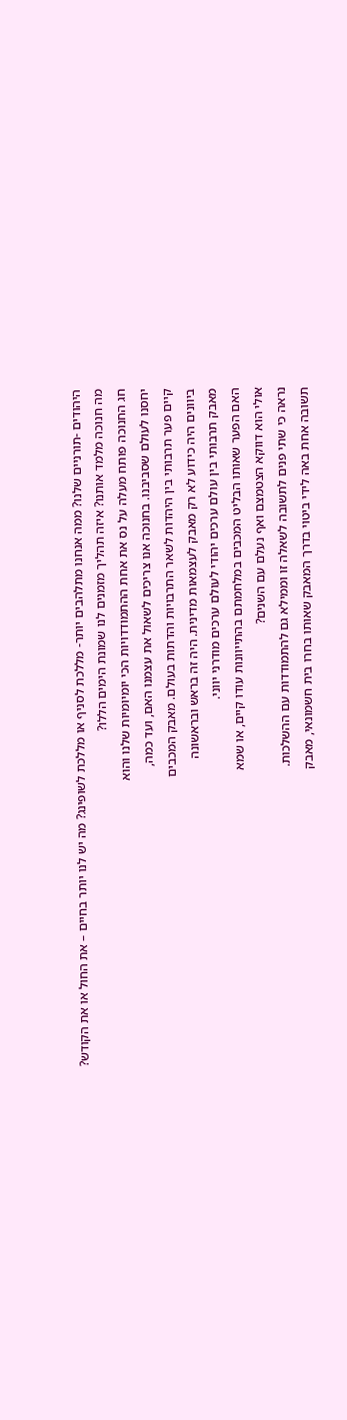היהודים -תורניים שלנו? ממה אנחנו מתלהבים יותר- מללכת לסניף או מללכת לשופינג? מה יש לנו יותר בחיים – את החול או את הקודש?
מה חנוכה מלמד אותנו? איזה תהליך מזמנים לנו שמונת הימים הללו?
חג החנוכה פותח מעלה על נס את אחת ההתמודדויות הכי יומיומיות שלנו והוא
יחסנו לעולם שסביבנו. בחנוכה אנו צריכים לשאול את עצמנו האם, ועד כמה,
קיים פער תרבותי בין היהדות לשאר התרבויות והדתות בעולם. מאבק המכבים
ביוונים היה כידוע לא רק מאבק לעצמאות מדינית. היה זה בראש ובראשונה
מאבק תרבותי בין עולם ערכים יהודי לעולם ערכים מודרני יווני.
האם הפער שאותו הבליט המכבים במלחמתם בהתייוונות עודו קיים, או שמא
אולי הוא דווקא הצטמצם ואף נעלם עם השנים?
נראה כי שתי פנים לתשובה לשאלה זו וממילא גם להתמודדות עם ההשלכות.
תשובה אחת באה לידי ביטוי בדרך המאבק שאותו בחרו בית חשמונאי, מאבק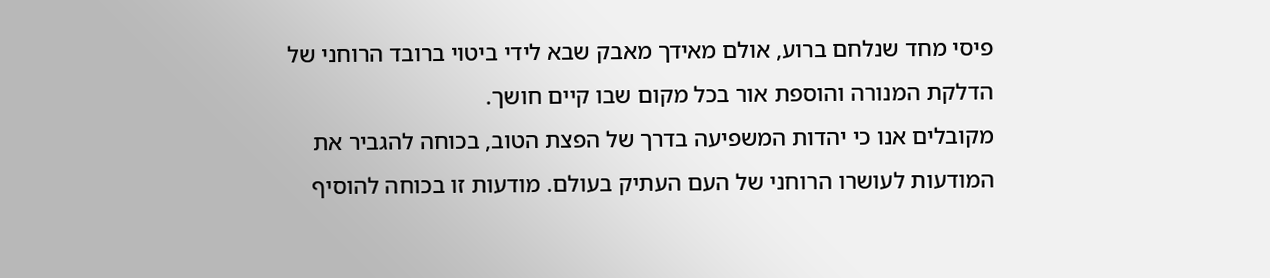פיסי מחד שנלחם ברוע, אולם מאידך מאבק שבא לידי ביטוי ברובד הרוחני של
הדלקת המנורה והוספת אור בכל מקום שבו קיים חושך.
מקובלים אנו כי יהדות המשפיעה בדרך של הפצת הטוב, בכוחה להגביר את
המודעות לעושרו הרוחני של העם העתיק בעולם. מודעות זו בכוחה להוסיף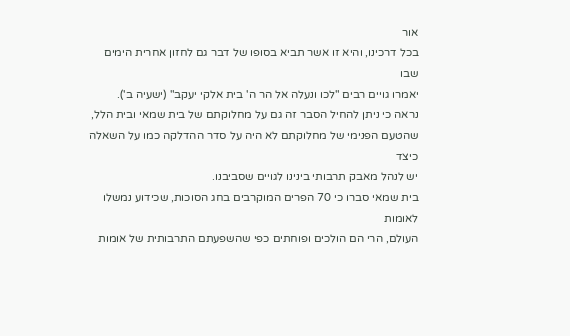אור
בכל דרכינו, והיא זו אשר תביא בסופו של דבר גם לחזון אחרית הימים שבו
יאמרו גויים רבים "לכו ונעלה אל הר ה' בית אלקי יעקב" (ישעיה ב').
נראה כי ניתן להחיל הסבר זה גם על מחלוקתם של בית שמאי ובית הלל,
שהטעם הפנימי של מחלוקתם לא היה על סדר ההדלקה כמו על השאלה כיצד
יש לנהל מאבק תרבותי בינינו לגויים שסביבנו.
בית שמאי סברו כי 70 הפרים המוקרבים בחג הסוכות, שכידוע נמשלו לאומות
העולם, הרי הם הולכים ופוחתים כפי שהשפעתם התרבותית של אומות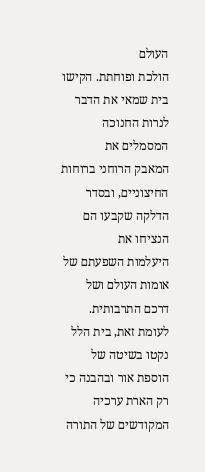העולם
הולכת ופוחתת. הקישו בית שמאי את הדבר לנרות החנוכה המסמלים את
המאבק הרוחני ברוחות החיצוניים, ובסדר הדלקה שקבעו הם הנציחו את
היעלמות השפעתם של אומות העולם ושל דרכם התרבותית.
לעומת זאת, בית הלל נקטו בשיטה של הוספת אור ובהבנה כי רק הארת ערכיה
המקודשים של התורה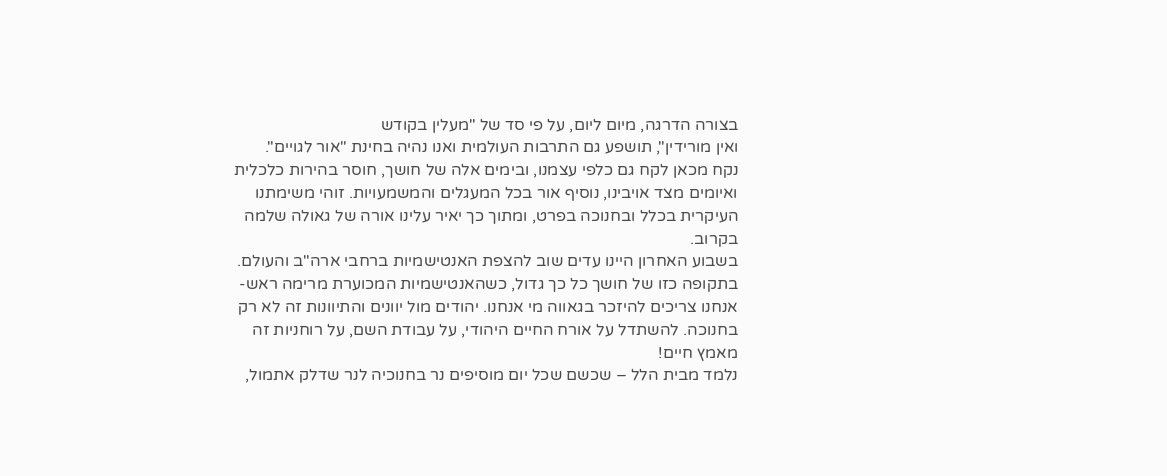בצורה הדרגה, מיום ליום, על פי סד של "מעלין בקודש
ואין מורידין", תושפע גם התרבות העולמית ואנו נהיה בחינת "אור לגויים".
נקח מכאן לקח גם כלפי עצמנו, ובימים אלה של חושך, חוסר בהירות כלכלית
ואיומים מצד אויבינו, נוסיף אור בכל המעגלים והמשמעויות. זוהי משימתנו
העיקרית בכלל ובחנוכה בפרט, ומתוך כך יאיר עלינו אורה של גאולה שלמה
בקרוב.
בשבוע האחרון היינו עדים שוב להצפת האנטישמיות ברחבי ארה"ב והעולם. בתקופה כזו של חושך כל כך גדול, כשהאנטישמיות המכוערת מרימה ראש- אנחנו צריכים להיזכר בגאווה מי אנחנו. יהודים מול יוונים והתיוונות זה לא רק בחנוכה. להשתדל על אורח החיים היהודי, על עבודת השם, על רוחניות זה מאמץ חיים!
נלמד מבית הלל – שכשם שכל יום מוסיפים נר בחנוכיה לנר שדלק אתמול,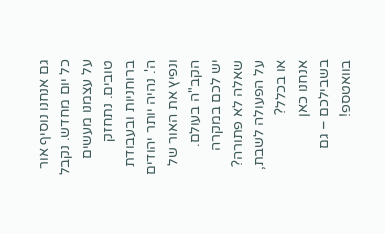גם אנחנו נוסיף אור כל יום מחדש. נקבל על עצמנו מעשים טובים. נתחזק ברוחניות ובעבודת ה'. נהיה יותר יהודים ונפיץ את האור של הקב"ה בעולם.
יש לכם במקרה שאלה לא פתורה? על הפעולה לשבת, או בכלל?
אנחנו כאן בשבילכם – גם בוואטספ!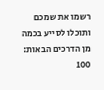רשמו את שמכם ותוכלו לסייע בכמה מן הדרכים הבאות:
100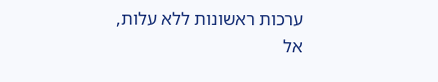ערכות ראשונות ללא עלות,
אל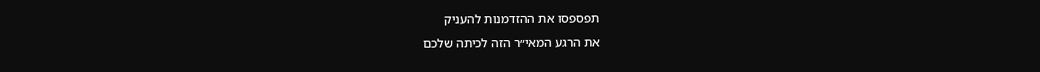תפספסו את ההזדמנות להעניק
את הרגע המאי״ר הזה לכיתה שלכם